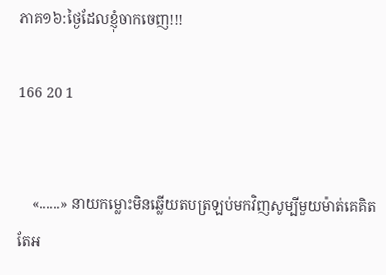ភាគ១៦:ថ្ងៃដែលខ្ញុំចាកចេញ!!!

166 20 1


    «......» នាយកម្លោះមិនឆ្លើយតបត្រឡប់មកវិញសូម្បីមួយម៉ាត់គេគិតតែអ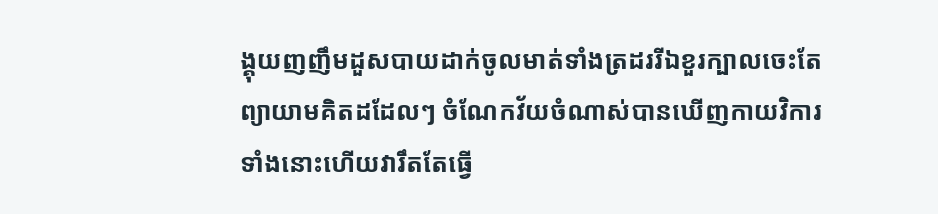ង្គុយញញឹមដួសបាយដាក់ចូលមាត់ទាំងត្រដររីឯខួរក្បាលចេះតែព្យាយាមគិតដដែលៗ ចំណែកវ័យចំណាស់បានឃើញកាយវិការទាំងនោះហើយវារឹតតែធ្វើ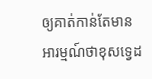ឲ្យគាត់កាន់តែមានអារម្មណ៍ថាខុសទ្វេដ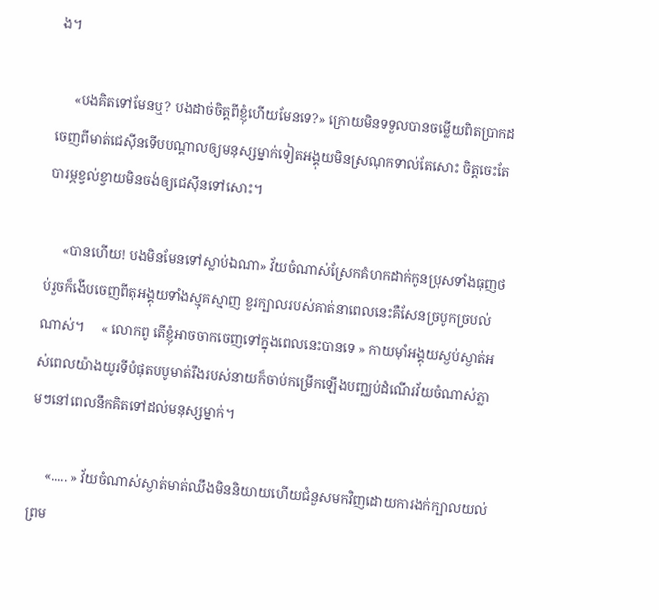ង។

     «បងគិតទៅមែនឬ? បងដាច់ចិត្តពីខ្ញុំហើយមែនទេ?» ក្រោយមិនទទួលបានចម្លើយពិតប្រាកដចេញពីមាត់ជេស៊ីនទើបបណ្ដាលឲ្យមនុស្សម្នាក់ទៀតអង្គុយមិនស្រណុកទាល់តែសោះ ចិត្តចេះតែបារម្ភខ្វល់ខ្វាយមិនចង់ឲ្យជេស៊ីនទៅសោះ។

     «បានហើយ! បងមិនមែនទៅស្លាប់ឯណា» វ័យចំណាស់ស្រែកគំហកដាក់កូនប្រុសទាំងធុញថប់រួចក៏ងើបចេញពីតុអង្គុយទាំងស្មុគស្មាញ ខួរក្បាលរបស់គាត់នាពេលនេះគឺសែនច្របូកច្របល់ណាស់។     « លោកពូ តើខ្ញុំអាចចាកចេញទៅក្នុងពេលនេះបានទេ » កាយម៉ាំអង្គុយស្ងប់ស្ងាត់អស់ពេលយ៉ាងយូរទីបំផុតបបូមាត់រឹងរបស់នាយក៏ចាប់កម្រើកឡើងបញ្ឈប់ដំណើរវ័យចំណាស់ភ្លាមៗនៅពេលនឹកគិតទៅដល់មនុស្សម្នាក់។

     «..... » វ័យចំណាស់ស្ងាត់មាត់ឈឹងមិននិយាយហើយជំនួសមកវិញដោយការងក់ក្បាលយល់ព្រម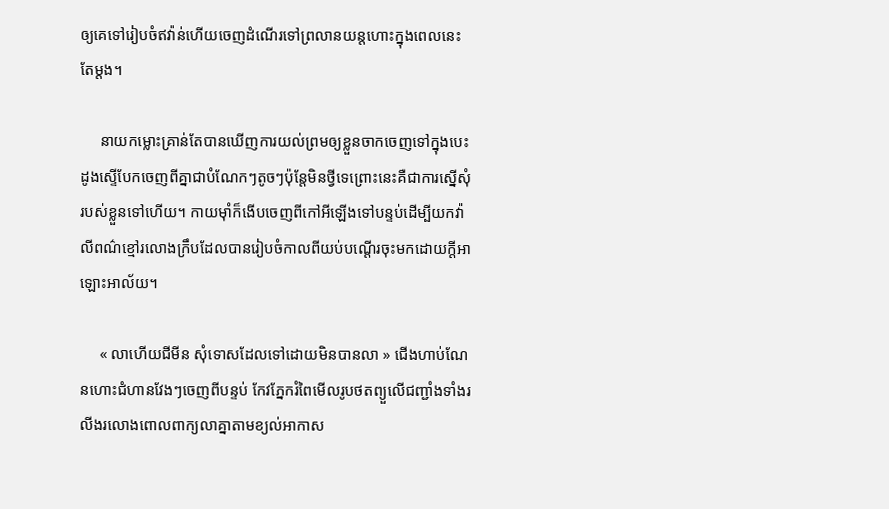ឲ្យគេទៅរៀបចំឥវ៉ាន់ហើយចេញដំណើរទៅព្រលានយន្តហោះក្នុងពេលនេះតែម្ដង។

     នាយកម្លោះគ្រាន់តែបានឃើញការយល់ព្រមឲ្យខ្លួនចាកចេញទៅក្នុងបេះដូងស្ទើបែកចេញពីគ្នាជាបំណែកៗតូចៗប៉ុន្តែមិនថ្វីទេព្រោះនេះគឺជាការស្នើសុំរបស់ខ្លួនទៅហើយ។ កាយម៉ាំក៏ងើបចេញពីកៅអីឡើងទៅបន្ទប់ដើម្បីយកវ៉ាលីពណ៌ខ្មៅរលោងក្រឹបដែលបានរៀបចំកាលពីយប់បណ្ដើរចុះមកដោយក្ដីអាឡោះអាល័យ។

     « លាហើយជីមីន សុំទោសដែលទៅដោយមិនបានលា » ជើងហាប់ណែនហោះជំហានវែងៗចេញពីបន្ទប់ កែវភ្នែករំពៃមើលរូបថតព្យួលើជញ្ជាំងទាំងរលីងរលោងពោលពាក្យលាគ្នាតាមខ្យល់អាកាស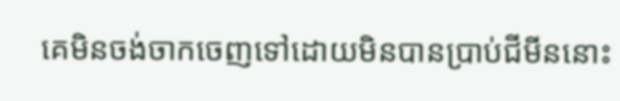គេមិនចង់ចាកចេញទៅដោយមិនបានប្រាប់ជីមីននោះ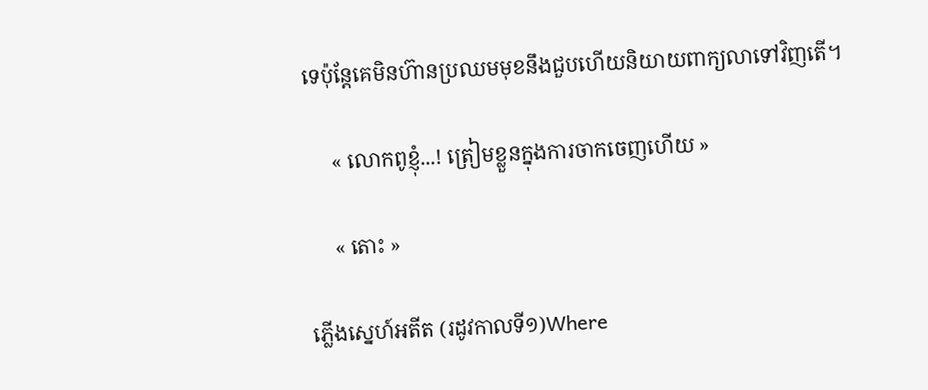ទេប៉ុន្តែគេមិនហ៊ានប្រឈមមុខនឹងជួបហើយនិយាយពាក្យលាទៅវិញតើ។

     « លោកពូខ្ញុំ...! ត្រៀមខ្លួនក្នុងការចាកចេញហើយ »

     « តោះ »

ភ្លើងស្នេហ៍អតីត (រដូវកាលទី១)Where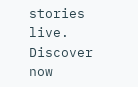stories live. Discover now